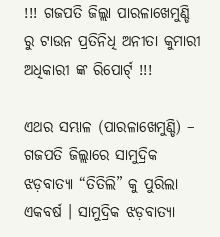!!! ଗଜପତି ଜିଲ୍ଲା ପାରଳାଖେମୁଣ୍ଡି ରୁ ଟାଉନ ପ୍ରତିନିଧି ଅନୀତା କୁମାରୀ ଅଧିକାରୀ ଙ୍କ ରିପୋର୍ଟ୍ !!!

ଏଥର ସମ୍ଭାଳ (ପାରଳାଖେମୁଣ୍ଡି) – ଗଜପତି ଜିଲ୍ଲାରେ ସାମୁଦ୍ରିକ ଝଡ଼ବାତ୍ୟା “ତିତିଲି” କୁ ପୁରିଲା ଏକବର୍ଷ । ସାମୁଦ୍ରିକ ଝଡ଼ବାତ୍ୟା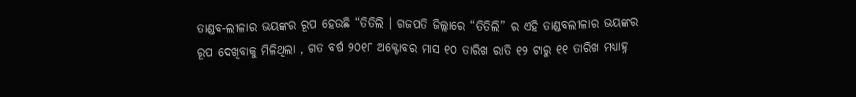ତାଣ୍ଡବ-ଲୀଳାର ଭୟଙ୍କର ରୂପ ହେଉଛି “ତିତିଲି । ଗଜପତି ଜିଲ୍ଲାରେ “ତିତିଲି” ର ଏହି ତାଣ୍ଡବଲୀଳାର ଭୟଙ୍କର ରୂପ ଦେଖିବାକୁ ମିଳିଥିଲା , ଗତ ବର୍ଷ ୨୦୧୮ ଅକ୍ଟୋବର ମାସ ୧୦ ତାରିଖ ରାତି ୧୨ ଟାରୁ ୧୧ ତାରିଖ ମଧ୍ୟାହ୍ନ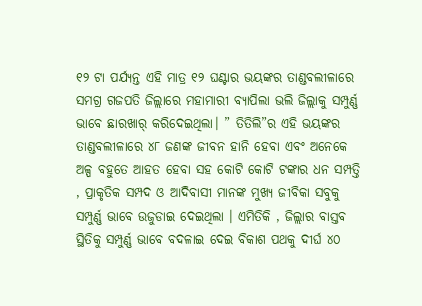୧୨ ଟା ପର୍ଯ୍ୟନ୍ତ ଏହି ମାତ୍ର ୧୨ ଘଣ୍ଟାର ଭୟଙ୍କର ତାଣ୍ଡବଲୀଳାରେ ସମଗ୍ର ଗଜପତି ଜିଲ୍ଲାରେ ମହାମାରୀ ବ୍ୟାପିଲା ଭଲି ଜିଲ୍ଲାକୁ ସମ୍ପୁର୍ଣ୍ଣ ଭାବେ ଛାରଖାର୍ କରିଦେଇଥିଲା। ” ତିତିଲି”ର ଏହି ଭୟଙ୍କର ତାଣ୍ଡବଲୀଳାରେ ୪୮ ଜଣଙ୍କ ଜୀବନ ହାନି ହେବା ଏବଂ ଅନେକେ ଅଳ୍ପ ବହୁତେ ଆହତ ହେବା ସହ କୋଟି କୋଟି ଟଙ୍କାର ଧନ ସମ୍ପତ୍ତି , ପ୍ରାକୃତିକ ସମ୍ପଦ ଓ ଆଦିବାସୀ ମାନଙ୍କ ମୁଖ୍ୟ ଜୀବିକା ସବୁକୁ ସମ୍ପୁର୍ଣ୍ଣ ଭାବେ ଉଜୁଡାଇ ଦେଇଥିଲା । ଏମିତିକି , ଜିଲ୍ଲାର ବାସ୍ତବ ସ୍ଥିତିକୁ ସମ୍ପୁର୍ଣ୍ଣ ଭାବେ ବଦଳାଇ ଦେଇ ବିକାଶ ପଥକୁ ଦୀର୍ଘ ୪୦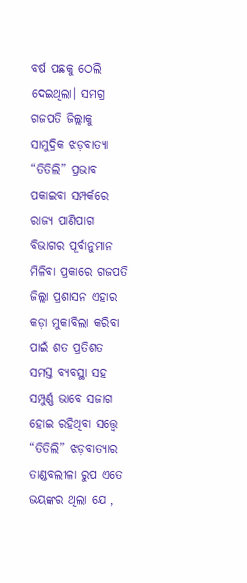ବର୍ଷ ପଛକୁ ଠେଲି ଦେଇଥିଲା। ସମଗ୍ର ଗଜପତି ଜିଲ୍ଲାକୁ ସାମୁଦ୍ରିକ ଝଡ଼ବାତ୍ୟା “ତିତିଲି” ପ୍ରଭାବ ପକାଇବା ସମ୍ପର୍କରେ ରାଜ୍ୟ ପାଣିପାଗ ବିଭାଗର ପୂର୍ବାନୁମାନ ମିଳିବା ପ୍ରକାରେ ଗଜପତି ଜିଲ୍ଲା ପ୍ରଶାସନ ଏହାର କଡ଼ା ମୁକାବିଲା କରିବା ପାଇଁ ଶତ ପ୍ରତିଶତ ସମସ୍ତ ବ୍ୟବସ୍ଥା ସହ ସମ୍ପୁର୍ଣ୍ଣ ଭାବେ ସଜାଗ ହୋଇ ରହିଥିବା ସତ୍ତ୍ୱେ “ତିତିଲି” ଝଡ଼ବାତ୍ୟାର ତାଣ୍ଡବଲୀଳା ରୁପ ଏତେ ଭୟଙ୍କର ଥିଲା ଯେ ,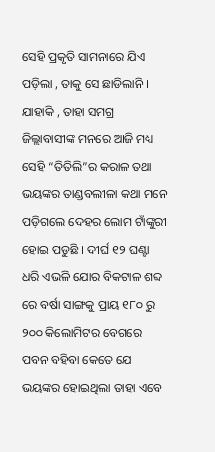ସେହି ପ୍ରକୃତି ସାମନାରେ ଯିଏ ପଡ଼ିଲା , ତାକୁ ସେ ଛାଡିଲାନି । ଯାହାକି , ତାହା ସମଗ୍ର ଜିଲ୍ଲାବାସୀଙ୍କ ମନରେ ଆଜି ମଧ୍ୟ ସେହି “ତିତିଲି”ର କରାଳ ତଥା ଭୟଙ୍କର ତାଣ୍ଡବଲୀଳା କଥା ମନେ ପଡ଼ିଗଲେ ଦେହର ଲୋମ ଟାଁଙ୍କୁରୀ ହୋଇ ପଡୁଛି । ଦୀର୍ଘ ୧୨ ଘଣ୍ଟା ଧରି ଏଭଳି ଯୋର ବିକଟାଳ ଶବ୍ଦ ରେ ବର୍ଷା ସାଙ୍ଗକୁ ପ୍ରାୟ ୧୮୦ ରୁ ୨୦୦ କିଲୋମିଟର ବେଗରେ ପବନ ବହିବା କେତେ ଯେ ଭୟଙ୍କର ହୋଇଥିଲା ତାହା ଏବେ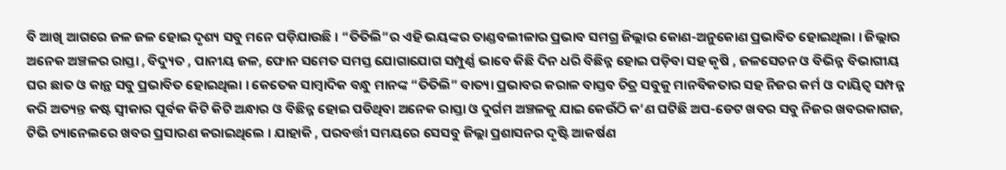ବି ଆଖି ଆଗରେ ଜଳ ଜଳ ହୋଇ ଦୃଶ୍ୟ ସବୁ ମନେ ପଡ଼ିଯାଉଛି। “ତିତିଲି”ର ଏହି ଭୟଙ୍କର ତାଣ୍ଡବଲୀଳାର ପ୍ରଭାବ ସମଗ୍ର ଜିଲ୍ଲାର କୋଣ-ଅନୁକୋଣ ପ୍ରଭାବିତ ହୋଇଥିଲା । ଜିଲ୍ଲାର ଅନେକ ଅଞ୍ଚଳର ରାସ୍ତା , ବିଦ୍ୟୁତ , ପାନୀୟ ଜଳ, ଫୋନ ସମେତ ସମସ୍ତ ଯୋଗାଯୋଗ ସମ୍ପୁର୍ଣ୍ଣ ଭାବେ କିଛି ଦିନ ଧରି ବିଛିନ୍ନ ହୋଇ ପଡ଼ିବା ସହ କୃଷି , ଜଳସେଚନ ଓ ବିଭିନ୍ନ ବିଭାଗୀୟ ଘର ଛାତ ଓ କାନ୍ଥ ସବୁ ପ୍ରଭାବିତ ହୋଇଥିଲା । କେତେକ ସାମ୍ବାଦିକ ବନ୍ଧୁ ମାନଙ୍କ “ତିତିଲି” ବାତ୍ୟା ପ୍ରଭାବର କରାଳ ବାସ୍ତବ ଚିତ୍ର ସବୁକୁ ମାନବିକତାର ସହ ନିଜର କର୍ମ ଓ ଦାୟିତ୍ଵ ସମ୍ପନ୍ନ କରି ଅତ୍ୟନ୍ତ କଷ୍ଟ ସ୍ୱୀକାର ପୂର୍ବକ କିଟି କିଟି ଅନ୍ଧାର ଓ ବିଛିନ୍ନ ହୋଇ ପଡିଥିବା ଅନେକ ରାସ୍ତା ଓ ଦୁର୍ଗମ ଅଞ୍ଚଳକୁ ଯାଇ କେଉଁଠି କ’ଣ ଘଟିଛି ଅପ-ଡେଟ ଖବର ସବୁ ନିଜର ଖବରକାଗଜ, ଟିଭି ଚ୍ୟାନେଲରେ ଖବର ପ୍ରସାରଣ କରାଇଥିଲେ । ଯାହାକି , ପରବର୍ତ୍ତୀ ସମୟରେ ସେସବୁ ଜିଲ୍ଲା ପ୍ରଶାସନର ଦୃଷ୍ଟି ଆକର୍ଷଣ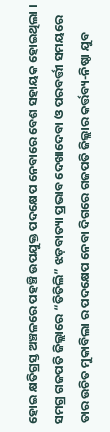ହୋଇ କ୍ଷତିଗ୍ରସ୍ତ ଅଞ୍ଚଳରେ ପହଞ୍ଚି ଉପଯୁକ୍ତ ପଦକ୍ଷେପ ନେବାରେ ବେଶ ସହାୟକ ହୋଇଥିଲା । ସମଗ୍ର ଗଜପତି ଜିଲ୍ଲାରେ “ତିତିଲି” ଝଡ଼ବାତ୍ୟା ପ୍ରଭାବ ଦେଖାଦେବା ଓ ପରବର୍ତ୍ତୀ ସମୟରେ ତାର ଉଚିତ ମୁକାବିଲା ର ପଦକ୍ଷେପ ନେବା ଦିଗରେ ଗଜପତି ଜିଲ୍ଲାର କର୍ତ୍ତବ୍ୟ-ନିଷ୍ଠା ଯୁବ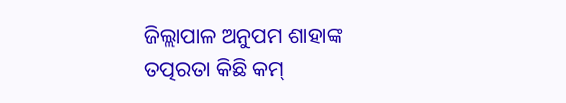ଜିଲ୍ଲାପାଳ ଅନୁପମ ଶାହାଙ୍କ ତତ୍ପରତା କିଛି କମ୍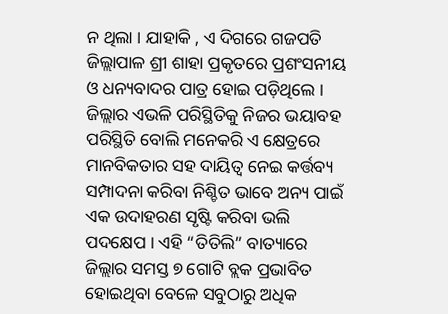ନ ଥିଲା । ଯାହାକି , ଏ ଦିଗରେ ଗଜପତି ଜିଲ୍ଲାପାଳ ଶ୍ରୀ ଶାହା ପ୍ରକୃତରେ ପ୍ରଶଂସନୀୟ ଓ ଧନ୍ୟବାଦର ପାତ୍ର ହୋଇ ପଡ଼ିଥିଲେ । ଜିଲ୍ଲାର ଏଭଳି ପରିସ୍ଥିତିକୁ ନିଜର ଭୟାବହ ପରିସ୍ଥିତି ବୋଲି ମନେକରି ଏ କ୍ଷେତ୍ରରେ ମାନବିକତାର ସହ ଦାୟିତ୍ଵ ନେଇ କର୍ତ୍ତବ୍ୟ ସମ୍ପାଦନା କରିବା ନିଶ୍ଚିତ ଭାବେ ଅନ୍ୟ ପାଇଁ ଏକ ଉଦାହରଣ ସୃଷ୍ଟି କରିବା ଭଲି ପଦକ୍ଷେପ । ଏହି “ତିତିଲି” ବାତ୍ୟାରେ ଜିଲ୍ଲାର ସମସ୍ତ ୭ ଗୋଟି ବ୍ଲକ ପ୍ରଭାବିତ ହୋଇଥିବା ବେଳେ ସବୁଠାରୁ ଅଧିକ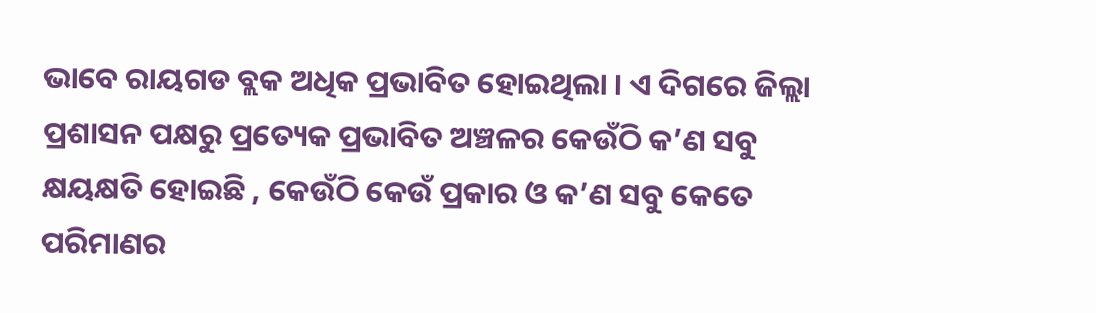ଭାବେ ରାୟଗଡ ବ୍ଲକ ଅଧିକ ପ୍ରଭାବିତ ହୋଇଥିଲା । ଏ ଦିଗରେ ଜିଲ୍ଲା ପ୍ରଶାସନ ପକ୍ଷରୁ ପ୍ରତ୍ୟେକ ପ୍ରଭାବିତ ଅଞ୍ଚଳର କେଉଁଠି କ’ଣ ସବୁ କ୍ଷୟକ୍ଷତି ହୋଇଛି , କେଉଁଠି କେଉଁ ପ୍ରକାର ଓ କ’ଣ ସବୁ କେତେ ପରିମାଣର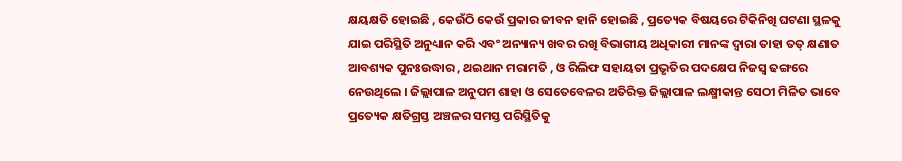କ୍ଷୟକ୍ଷତି ହୋଇଛି , କେଉଁଠି କେଉଁ ପ୍ରକାର ଜୀବନ ହାନି ହୋଇଛି , ପ୍ରତ୍ୟେକ ବିଷୟରେ ଟିକିନିଖି ଘଟଣା ସ୍ଥଳକୁ ଯାଇ ପରିସ୍ଥିତି ଅନୁଧ୍ୟାନ କରି ଏବଂ ଅନ୍ୟାନ୍ୟ ଖବର ରଖି ବିଭାଗୀୟ ଅଧିକାରୀ ମାନଙ୍କ ଦ୍ବାରା ତାହା ତତ୍ କ୍ଷଣାତ ଆବଶ୍ୟକ ପୁନଃଉଦ୍ଧାର , ଥଇଥାନ ମରାମତି , ଓ ରିଲିଫ ସହାୟତା ପ୍ରଭୃତିର ପଦକ୍ଷେପ ନିଜସ୍ୱ ଢଙ୍ଗରେ ନେଉଥିଲେ । ଜିଲ୍ଲାପାଳ ଅନୁପମ ଶାହା ଓ ସେତେବେଳର ଅତିରିକ୍ତ ଜିଲ୍ଲାପାଳ ଲକ୍ଷ୍ମୀକାନ୍ତ ସେଠୀ ମିଳିତ ଭାବେ ପ୍ରତ୍ୟେକ କ୍ଷତିଗ୍ରସ୍ତ ଅଞ୍ଚଳର ସମସ୍ତ ପରିସ୍ଥିତିକୁ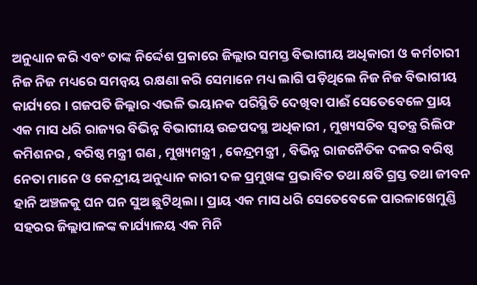ଅନୁଧ୍ୟାନ କରି ଏବଂ ତାଙ୍କ ନିର୍ଦ୍ଦେଶ ପ୍ରକାରେ ଜିଲ୍ଲାର ସମସ୍ତ ବିଭାଗୀୟ ଅଧିକାରୀ ଓ କର୍ମଚାରୀ ନିଜ ନିଜ ମଧ୍ୟରେ ସମନ୍ବୟ ରକ୍ଷଣା କରି ସେମାନେ ମଧ୍ୟ ଲାଗି ପଡ଼ିଥିଲେ ନିଜ ନିଜ ବିଭାଗୀୟ କାର୍ଯ୍ୟରେ । ଗଜପତି ଜିଲ୍ଲାର ଏଭଳି ଭୟାନକ ପରିସ୍ଥିତି ଦେଖିବା ପାଈଁ ସେତେବେଳେ ପ୍ରାୟ ଏକ ମାସ ଧରି ରାଜ୍ୟର ବିଭିନ୍ନ ବିଭାଗୀୟ ଉଚ୍ଚପଦସ୍ଥ ଅଧିକାରୀ , ମୁଖ୍ୟସଚିବ ସ୍ବତନ୍ତ୍ର ରିଲିଫ କମିଶନର , ବରିଷ୍ଠ ମନ୍ତ୍ରୀ ଗଣ , ମୁଖ୍ୟମନ୍ତ୍ରୀ , କେନ୍ଦ୍ରମନ୍ତ୍ରୀ , ବିଭିନ୍ନ ରାଜନୈତିକ ଦଳର ବରିଷ୍ଠ ନେତା ମାନେ ଓ କେନ୍ଦ୍ରୀୟ ଅନୁଧ୍ୟାନ କାରୀ ଦଳ ପ୍ରମୁଖଙ୍କ ପ୍ରଭାବିତ ତଥା କ୍ଷତି ଗ୍ରସ୍ତ ତଥା ଜୀବନ ହାନି ଅଞ୍ଚଳକୁ ଘନ ଘନ ସୁଅ ଛୁଟିଥିଲା । ପ୍ରାୟ ଏକ ମାସ ଧରି ସେତେବେଳେ ପାରଳାଖେମୁଣ୍ଡି ସହରର ଜିଲ୍ଲାପାଳଙ୍କ କାର୍ଯ୍ୟାଳୟ ଏକ ମିନି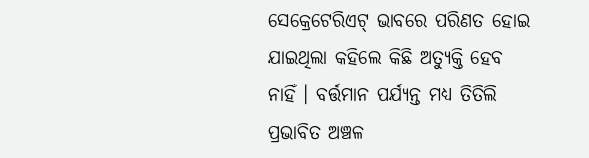ସେକ୍ରେଟେରିଏଟ୍ ଭାବରେ ପରିଣତ ହୋଇ ଯାଇଥିଲା କହିଲେ କିଛି ଅତ୍ୟୁକ୍ତି ହେବ ନାହିଁ । ବର୍ତ୍ତମାନ ପର୍ଯ୍ୟନ୍ତ ମଧ୍ୟ ତିତିଲି ପ୍ରଭାବିତ ଅଞ୍ଚଳ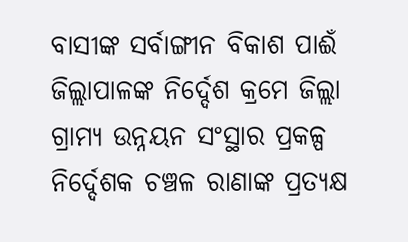ବାସୀଙ୍କ ସର୍ବାଙ୍ଗୀନ ବିକାଶ ପାଈଁ ଜିଲ୍ଲାପାଳଙ୍କ ନିର୍ଦ୍ଦେଶ କ୍ରମେ ଜିଲ୍ଲା ଗ୍ରାମ୍ୟ ଉନ୍ନୟନ ସଂସ୍ଥାର ପ୍ରକଳ୍ପ ନିର୍ଦ୍ଦେଶକ ଚଞ୍ଚଳ ରାଣାଙ୍କ ପ୍ରତ୍ୟକ୍ଷ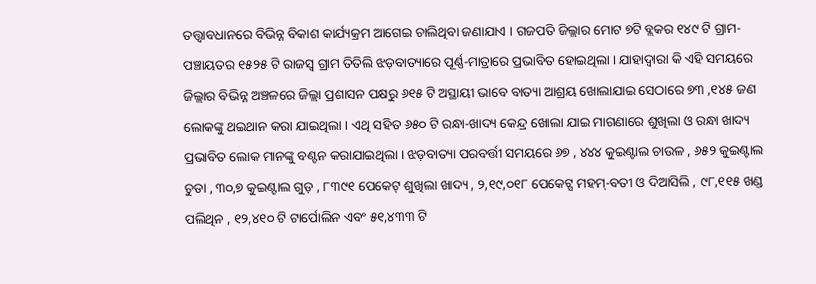ତତ୍ତ୍ୱାବଧାନରେ ବିଭିନ୍ନ ବିକାଶ କାର୍ଯ୍ୟକ୍ରମ ଆଗେଇ ଚାଲିଥିବା ଜଣାଯାଏ । ଗଜପତି ଜିଲ୍ଲାର ମୋଟ ୭ଟି ବ୍ଲକର ୧୪୯ ଟି ଗ୍ରାମ- ପଞ୍ଚାୟତର ୧୫୨୫ ଟି ରାଜସ୍ୱ ଗ୍ରାମ ତିତିଲି ଝଡ଼ବାତ୍ୟାରେ ପୂର୍ଣ୍ଣ-ମାତ୍ରାରେ ପ୍ରଭାବିତ ହୋଇଥିଲା । ଯାହାଦ୍ୱାରା କି ଏହି ସମୟରେ ଜିଲ୍ଲାର ବିଭିନ୍ନ ଅଞ୍ଚଳରେ ଜିଲ୍ଲା ପ୍ରଶାସନ ପକ୍ଷରୁ ୬୧୫ ଟି ଅସ୍ଥାୟୀ ଭାବେ ବାତ୍ୟା ଆଶ୍ରୟ ଖୋଲାଯାଇ ସେଠାରେ ୭୩ ,୧୪୫ ଜଣ ଲୋକଙ୍କୁ ଥଇଥାନ କରା ଯାଇଥିଲା । ଏଥି ସହିତ ୬୫୦ ଟି ରନ୍ଧା-ଖାଦ୍ୟ କେନ୍ଦ୍ର ଖୋଲା ଯାଇ ମାଗଣାରେ ଶୁଖିଲା ଓ ରନ୍ଧା ଖାଦ୍ୟ ପ୍ରଭାବିତ ଲୋକ ମାନଙ୍କୁ ବଣ୍ଟନ କରାଯାଇଥିଲା । ଝଡ଼ବାତ୍ୟା ପରବର୍ତ୍ତୀ ସମୟରେ ୬୭ , ୪୪୪ କୁଇଣ୍ଟାଲ ଚାଉଳ , ୬୫୨ କୁଇଣ୍ଟାଲ ଚୁଡା , ୩୦,୭ କୁଇଣ୍ଟାଲ ଗୁଡ଼ , ୮୩୯୧ ପେକେଟ୍ ଶୁଖିଲା ଖାଦ୍ୟ , ୨,୧୯,୦୧୮ ପେକେଟ୍ସ ମହମ୍-ବତୀ ଓ ଦିଆସିଲି , ୯୮,୧୧୫ ଖଣ୍ଡ ପଲିଥିନ , ୧୨,୪୧୦ ଟି ଟାର୍ପୋଲିନ ଏବଂ ୫୧,୪୩୩ ଟି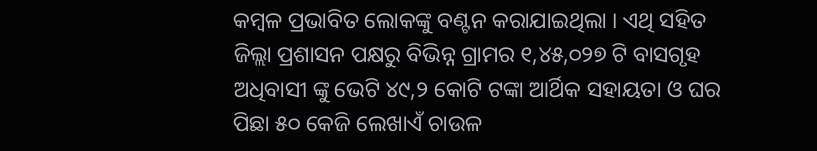କମ୍ବଳ ପ୍ରଭାବିତ ଲୋକଙ୍କୁ ବଣ୍ଟନ କରାଯାଇଥିଲା । ଏଥି ସହିତ ଜିଲ୍ଲା ପ୍ରଶାସନ ପକ୍ଷରୁ ବିଭିନ୍ନ ଗ୍ରାମର ୧,୪୫,୦୨୭ ଟି ବାସଗୃହ ଅଧିବାସୀ ଙ୍କୁ ଭେଟି ୪୯,୨ କୋଟି ଟଙ୍କା ଆର୍ଥିକ ସହାୟତା ଓ ଘର ପିଛା ୫୦ କେଜି ଲେଖାଏଁ ଚାଉଳ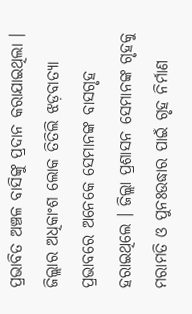ପ୍ରଭାବିତ ଅଞ୍ଚଳ ବାସିଙ୍କୁ ପ୍ରଦାନ କରାଯାଇଥିଲା । ଜିଲ୍ଲାର ଅଧିକାଂଶ ଲୋକ ତିତିଲି ଝଡ଼ବାତ୍ୟା ପ୍ରଭାବରେ ଅନେକେ ସେମାନଙ୍କ ବାସଗୃହ ହରାଇଥିଲେ । ଜିଲ୍ଲା ପ୍ରଶାସନ ସେମାନଙ୍କ ଗୃହକୁ ମରାମତି ଓ ପୁନଃଉଦ୍ଧାର ପାଇଁ ଗୃହ ନିର୍ମାଣ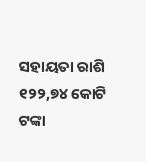ସହାୟତା ରାଶି ୧୨୨,୭୪ କୋଟି ଟଙ୍କା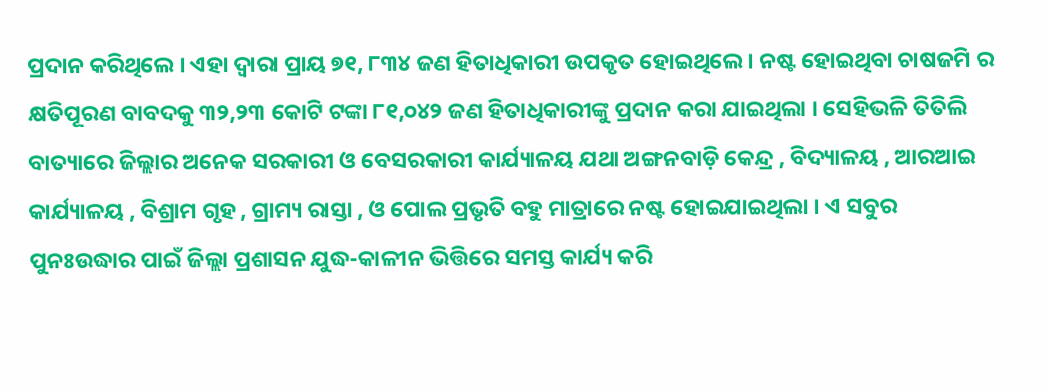ପ୍ରଦାନ କରିଥିଲେ । ଏହା ଦ୍ବାରା ପ୍ରାୟ ୭୧, ୮୩୪ ଜଣ ହିତାଧିକାରୀ ଉପକୃତ ହୋଇଥିଲେ । ନଷ୍ଟ ହୋଇଥିବା ଚାଷଜମି ର କ୍ଷତିପୂରଣ ବାବଦକୁ ୩୨,୨୩ କୋଟି ଟଙ୍କା ୮୧,୦୪୨ ଜଣ ହିତାଧିକାରୀଙ୍କୁ ପ୍ରଦାନ କରା ଯାଇଥିଲା । ସେହିଭଳି ତିତିଲି ବାତ୍ୟାରେ ଜିଲ୍ଲାର ଅନେକ ସରକାରୀ ଓ ବେସରକାରୀ କାର୍ଯ୍ୟାଳୟ ଯଥା ଅଙ୍ଗନବାଡ଼ି କେନ୍ଦ୍ର , ବିଦ୍ୟାଳୟ , ଆରଆଇ କାର୍ଯ୍ୟାଳୟ , ବିଶ୍ରାମ ଗୃହ , ଗ୍ରାମ୍ୟ ରାସ୍ତା , ଓ ପୋଲ ପ୍ରଭୃତି ବହୁ ମାତ୍ରାରେ ନଷ୍ଟ ହୋଇଯାଇଥିଲା । ଏ ସବୁର ପୁନଃଉଦ୍ଧାର ପାଇଁ ଜିଲ୍ଲା ପ୍ରଶାସନ ଯୁଦ୍ଧ-କାଳୀନ ଭିତ୍ତିରେ ସମସ୍ତ କାର୍ଯ୍ୟ କରି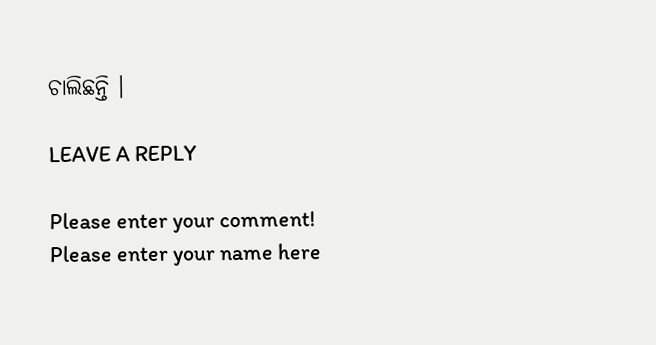ଚାଲିଛନ୍ତି ।

LEAVE A REPLY

Please enter your comment!
Please enter your name here